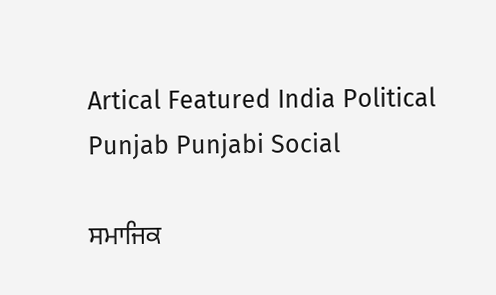Artical Featured India Political Punjab Punjabi Social

ਸਮਾਜਿਕ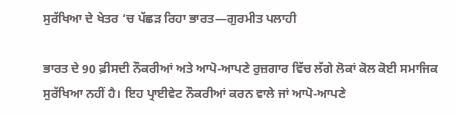ਸੁਰੱਖਿਆ ਦੇ ਖੇਤਰ ‘ਚ ਪੱਛੜ ਰਿਹਾ ਭਾਰਤ—ਗੁਰਮੀਤ ਪਲਾਹੀ

ਭਾਰਤ ਦੇ 90 ਫ਼ੀਸਦੀ ਨੌਕਰੀਆਂ ਅਤੇ ਆਪੋ-ਆਪਣੇ ਰੁਜ਼ਗਾਰ ਵਿੱਚ ਲੱਗੇ ਲੋਕਾਂ ਕੋਲ ਕੋਈ ਸਮਾਜਿਕ ਸੁਰੱਖਿਆ ਨਹੀਂ ਹੈ। ਇਹ ਪ੍ਰਾਈਵੇਟ ਨੌਕਰੀਆਂ ਕਰਨ ਵਾਲੇ ਜਾਂ ਆਪੋ-ਆਪਣੇ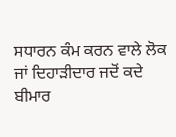ਸਧਾਰਨ ਕੰਮ ਕਰਨ ਵਾਲੇ ਲੋਕ ਜਾਂ ਦਿਹਾੜੀਦਾਰ ਜਦੋਂ ਕਦੇ ਬੀਮਾਰ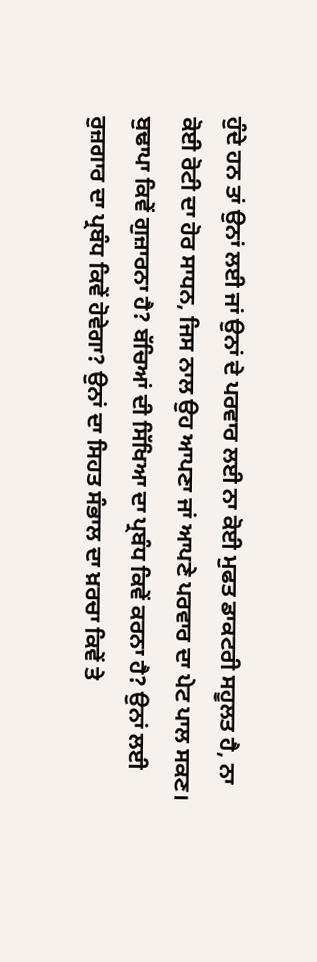ਹੁੰਦੇ ਹਨ ਤਾਂ ਉਨਾਂ ਲਈ ਜਾਂ ਉਨਾਂ ਦੇ ਪਰਵਾਰ ਲਈ ਨਾ ਕੋਈ ਮੁਫਤ ਡਾਕਟਰੀ ਸਹੂਲਤ ਹੈ, ਨਾ ਕੋਈ ਰੋਟੀ ਦਾ ਹੋਰ ਸਾਧਨ, ਜਿਸ ਨਾਲ ਉਹ ਆਪਣਾ ਜਾਂ ਆਪਣੇ ਪਰਵਾਰ ਦਾ ਪੇਟ ਪਾਲ ਸਕਣ। ਬੁਢਾਪਾ ਕਿਵੇਂ ਗੁਜ਼ਾਰਨਾ ਹੈ? ਬੱਚਿਆਂ ਦੀ ਸਿੱਖਿਆ ਦਾ ਪ੍ਰਬੰਧ ਕਿਵੇਂ ਕਰਨਾ ਹੈ? ਉਨਾਂ ਲਈ ਰੁਜ਼ਗਾਰ ਦਾ ਪ੍ਰਬੰਧ ਕਿਵੇਂ ਹੋਵੇਗਾ? ਉਨਾਂ ਦਾ ਸਿਹਤ ਸੰਭਾਲ ਦਾ ਖ਼ਰਚਾ ਕਿਵੇਂ ਤੇ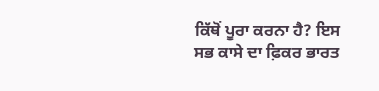ਕਿੱਥੋਂ ਪੂਰਾ ਕਰਨਾ ਹੈ? ਇਸ ਸਭ ਕਾਸੇ ਦਾ ਫ਼ਿਕਰ ਭਾਰਤ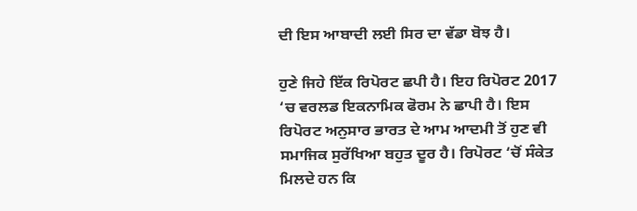ਦੀ ਇਸ ਆਬਾਦੀ ਲਈ ਸਿਰ ਦਾ ਵੱਡਾ ਬੋਝ ਹੈ।

ਹੁਣੇ ਜਿਹੇ ਇੱਕ ਰਿਪੋਰਟ ਛਪੀ ਹੈ। ਇਹ ਰਿਪੋਰਟ 2017 ‘ਚ ਵਰਲਡ ਇਕਨਾਮਿਕ ਫੋਰਮ ਨੇ ਛਾਪੀ ਹੈ। ਇਸ ਰਿਪੋਰਟ ਅਨੁਸਾਰ ਭਾਰਤ ਦੇ ਆਮ ਆਦਮੀ ਤੋਂ ਹੁਣ ਵੀ ਸਮਾਜਿਕ ਸੁਰੱਖਿਆ ਬਹੁਤ ਦੂਰ ਹੈ। ਰਿਪੋਰਟ ‘ਚੋਂ ਸੰਕੇਤ ਮਿਲਦੇ ਹਨ ਕਿ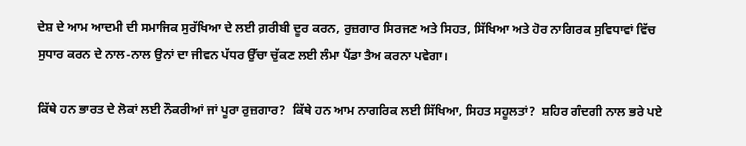ਦੇਸ਼ ਦੇ ਆਮ ਆਦਮੀ ਦੀ ਸਮਾਜਿਕ ਸੁਰੱਖਿਆ ਦੇ ਲਈ ਗ਼ਰੀਬੀ ਦੂਰ ਕਰਨ, ਰੁਜ਼ਗਾਰ ਸਿਰਜਣ ਅਤੇ ਸਿਹਤ, ਸਿੱਖਿਆ ਅਤੇ ਹੋਰ ਨਾਗਿਰਕ ਸੁਵਿਧਾਵਾਂ ਵਿੱਚ ਸੁਧਾਰ ਕਰਨ ਦੇ ਨਾਲ-ਨਾਲ ਉਨਾਂ ਦਾ ਜੀਵਨ ਪੱਧਰ ਉੱਚਾ ਚੁੱਕਣ ਲਈ ਲੰਮਾ ਪੈਂਡਾ ਤੈਅ ਕਰਨਾ ਪਵੇਗਾ।

ਕਿੱਥੇ ਹਨ ਭਾਰਤ ਦੇ ਲੋਕਾਂ ਲਈ ਨੌਕਰੀਆਂ ਜਾਂ ਪੂਰਾ ਰੁਜ਼ਗਾਰ?  ਕਿੱਥੇ ਹਨ ਆਮ ਨਾਗਰਿਕ ਲਈ ਸਿੱਖਿਆ, ਸਿਹਤ ਸਹੂਲਤਾਂ?  ਸ਼ਹਿਰ ਗੰਦਗੀ ਨਾਲ ਭਰੇ ਪਏ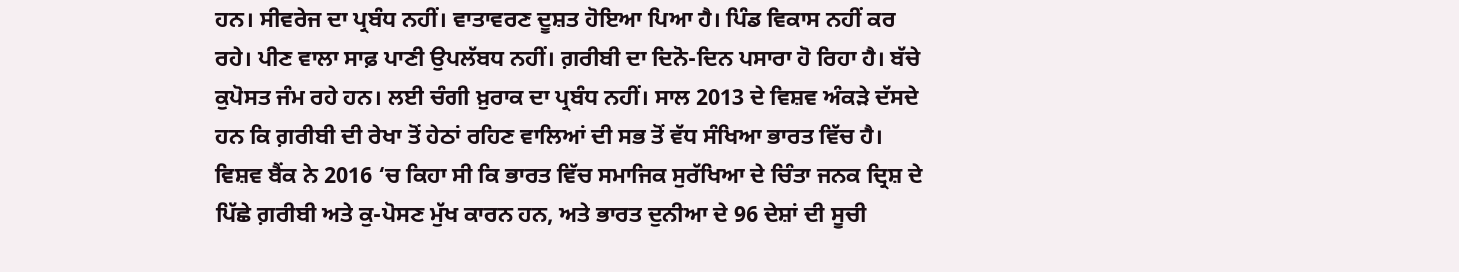ਹਨ। ਸੀਵਰੇਜ ਦਾ ਪ੍ਰਬੰਧ ਨਹੀਂ। ਵਾਤਾਵਰਣ ਦੂਸ਼ਤ ਹੋਇਆ ਪਿਆ ਹੈ। ਪਿੰਡ ਵਿਕਾਸ ਨਹੀਂ ਕਰ ਰਹੇ। ਪੀਣ ਵਾਲਾ ਸਾਫ਼ ਪਾਣੀ ਉਪਲੱਬਧ ਨਹੀਂ। ਗ਼ਰੀਬੀ ਦਾ ਦਿਨੋ-ਦਿਨ ਪਸਾਰਾ ਹੋ ਰਿਹਾ ਹੈ। ਬੱਚੇ ਕੁਪੋਸਤ ਜੰਮ ਰਹੇ ਹਨ। ਲਈ ਚੰਗੀ ਖ਼ੁਰਾਕ ਦਾ ਪ੍ਰਬੰਧ ਨਹੀਂ। ਸਾਲ 2013 ਦੇ ਵਿਸ਼ਵ ਅੰਕੜੇ ਦੱਸਦੇ ਹਨ ਕਿ ਗ਼ਰੀਬੀ ਦੀ ਰੇਖਾ ਤੋਂ ਹੇਠਾਂ ਰਹਿਣ ਵਾਲਿਆਂ ਦੀ ਸਭ ਤੋਂ ਵੱਧ ਸੰਖਿਆ ਭਾਰਤ ਵਿੱਚ ਹੈ। ਵਿਸ਼ਵ ਬੈਂਕ ਨੇ 2016 ‘ਚ ਕਿਹਾ ਸੀ ਕਿ ਭਾਰਤ ਵਿੱਚ ਸਮਾਜਿਕ ਸੁਰੱਖਿਆ ਦੇ ਚਿੰਤਾ ਜਨਕ ਦ੍ਰਿਸ਼ ਦੇ ਪਿੱਛੇ ਗ਼ਰੀਬੀ ਅਤੇ ਕੁ-ਪੋਸਣ ਮੁੱਖ ਕਾਰਨ ਹਨ, ਅਤੇ ਭਾਰਤ ਦੁਨੀਆ ਦੇ 96 ਦੇਸ਼ਾਂ ਦੀ ਸੂਚੀ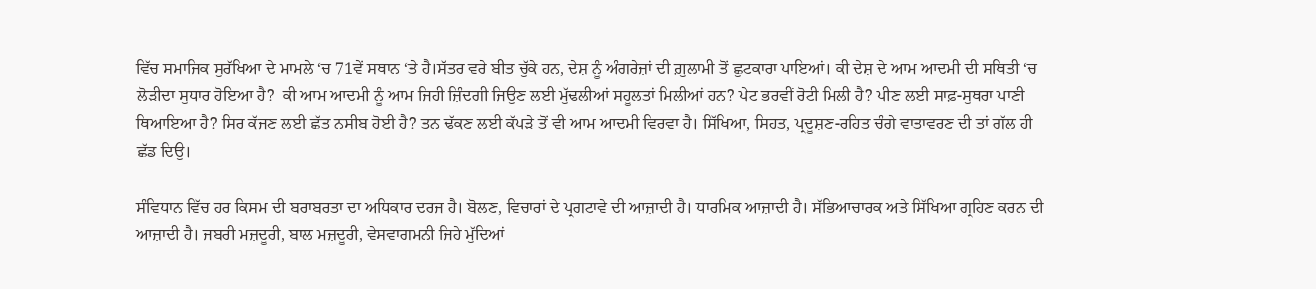ਵਿੱਚ ਸਮਾਜਿਕ ਸੁਰੱਖਿਆ ਦੇ ਮਾਮਲੇ ‘ਚ 71ਵੇਂ ਸਥਾਨ ‘ਤੇ ਹੈ।ਸੱਤਰ ਵਰੇ ਬੀਤ ਚੁੱਕੇ ਹਨ, ਦੇਸ਼ ਨੂੰ ਅੰਗਰੇਜ਼ਾਂ ਦੀ ਗ਼ੁਲਾਮੀ ਤੋਂ ਛੁਟਕਾਰਾ ਪਾਇਆਂ। ਕੀ ਦੇਸ਼ ਦੇ ਆਮ ਆਦਮੀ ਦੀ ਸਥਿਤੀ ‘ਚ ਲੋੜੀਦਾ ਸੁਧਾਰ ਹੋਇਆ ਹੈ?  ਕੀ ਆਮ ਆਦਮੀ ਨੂੰ ਆਮ ਜਿਹੀ ਜ਼ਿੰਦਗੀ ਜਿਉਣ ਲਈ ਮੁੱਢਲੀਆਂ ਸਹੂਲਤਾਂ ਮਿਲੀਆਂ ਹਨ? ਪੇਟ ਭਰਵੀਂ ਰੋਟੀ ਮਿਲੀ ਹੈ? ਪੀਣ ਲਈ ਸਾਫ਼-ਸੁਥਰਾ ਪਾਣੀ ਥਿਆਇਆ ਹੈ? ਸਿਰ ਕੱਜਣ ਲਈ ਛੱਤ ਨਸੀਬ ਹੋਈ ਹੈ? ਤਨ ਢੱਕਣ ਲਈ ਕੱਪੜੇ ਤੋਂ ਵੀ ਆਮ ਆਦਮੀ ਵਿਰਵਾ ਹੈ। ਸਿੱਖਿਆ, ਸਿਹਤ, ਪ੍ਰਦੂਸ਼ਣ-ਰਹਿਤ ਚੰਗੇ ਵਾਤਾਵਰਣ ਦੀ ਤਾਂ ਗੱਲ ਹੀ ਛੱਡ ਦਿਉ।

ਸੰਵਿਧਾਨ ਵਿੱਚ ਹਰ ਕਿਸਮ ਦੀ ਬਰਾਬਰਤਾ ਦਾ ਅਧਿਕਾਰ ਦਰਜ ਹੈ। ਬੋਲਣ, ਵਿਚਾਰਾਂ ਦੇ ਪ੍ਰਗਟਾਵੇ ਦੀ ਆਜ਼ਾਦੀ ਹੈ। ਧਾਰਮਿਕ ਆਜ਼ਾਦੀ ਹੈ। ਸੱਭਿਆਚਾਰਕ ਅਤੇ ਸਿੱਖਿਆ ਗ੍ਰਹਿਣ ਕਰਨ ਦੀ ਆਜ਼ਾਦੀ ਹੈ। ਜਬਰੀ ਮਜ਼ਦੂਰੀ, ਬਾਲ ਮਜ਼ਦੂਰੀ, ਵੇਸਵਾਗਮਨੀ ਜਿਹੇ ਮੁੱਦਿਆਂ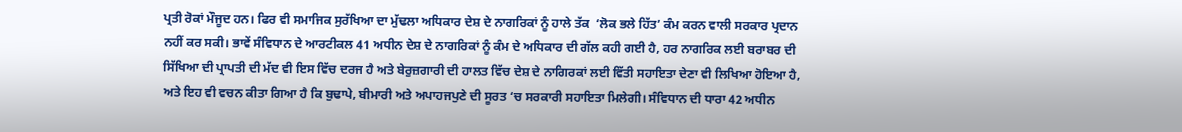ਪ੍ਰਤੀ ਰੋਕਾਂ ਮੌਜੂਦ ਹਨ। ਫਿਰ ਵੀ ਸਮਾਜਿਕ ਸੁਰੱਖਿਆ ਦਾ ਮੁੱਢਲਾ ਅਧਿਕਾਰ ਦੇਸ਼ ਦੇ ਨਾਗਰਿਕਾਂ ਨੂੰ ਹਾਲੇ ਤੱਕ  ‘ਲੋਕ ਭਲੇ ਹਿੱਤ’ ਕੰਮ ਕਰਨ ਵਾਲੀ ਸਰਕਾਰ ਪ੍ਰਦਾਨ ਨਹੀਂ ਕਰ ਸਕੀ। ਭਾਵੇਂ ਸੰਵਿਧਾਨ ਦੇ ਆਰਟੀਕਲ 41 ਅਧੀਨ ਦੇਸ਼ ਦੇ ਨਾਗਰਿਕਾਂ ਨੂੰ ਕੰਮ ਦੇ ਅਧਿਕਾਰ ਦੀ ਗੱਲ ਕਹੀ ਗਈ ਹੈ, ਹਰ ਨਾਗਰਿਕ ਲਈ ਬਰਾਬਰ ਦੀ ਸਿੱਖਿਆ ਦੀ ਪ੍ਰਾਪਤੀ ਦੀ ਮੱਦ ਵੀ ਇਸ ਵਿੱਚ ਦਰਜ ਹੈ ਅਤੇ ਬੇਰੁਜ਼ਗਾਰੀ ਦੀ ਹਾਲਤ ਵਿੱਚ ਦੇਸ਼ ਦੇ ਨਾਗਿਰਕਾਂ ਲਈ ਵਿੱਤੀ ਸਹਾਇਤਾ ਦੇਣਾ ਵੀ ਲਿਖਿਆ ਹੋਇਆ ਹੈ, ਅਤੇ ਇਹ ਵੀ ਵਚਨ ਕੀਤਾ ਗਿਆ ਹੈ ਕਿ ਬੁਢਾਪੇ, ਬੀਮਾਰੀ ਅਤੇ ਅਪਾਹਜਪੁਣੇ ਦੀ ਸੂਰਤ ‘ਚ ਸਰਕਾਰੀ ਸਹਾਇਤਾ ਮਿਲੇਗੀ। ਸੰਵਿਧਾਨ ਦੀ ਧਾਰਾ 42 ਅਧੀਨ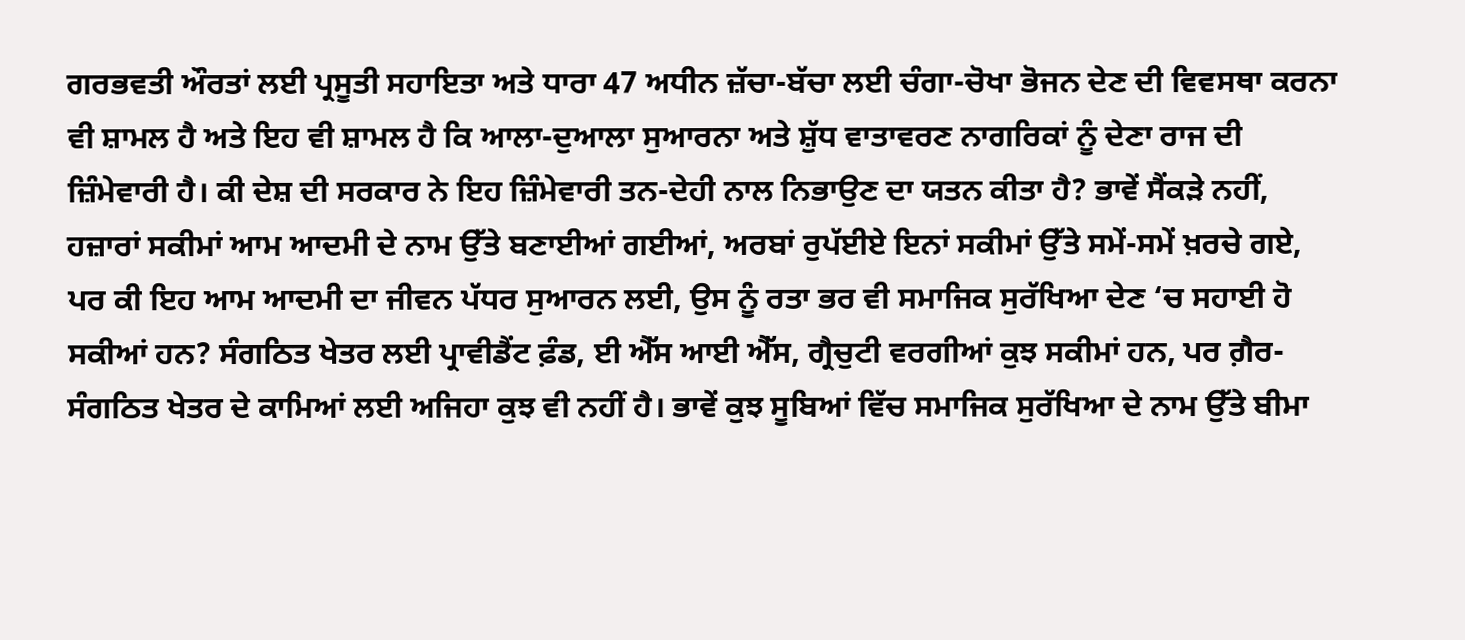ਗਰਭਵਤੀ ਔਰਤਾਂ ਲਈ ਪ੍ਰਸੂਤੀ ਸਹਾਇਤਾ ਅਤੇ ਧਾਰਾ 47 ਅਧੀਨ ਜ਼ੱਚਾ-ਬੱਚਾ ਲਈ ਚੰਗਾ-ਚੋਖਾ ਭੋਜਨ ਦੇਣ ਦੀ ਵਿਵਸਥਾ ਕਰਨਾ ਵੀ ਸ਼ਾਮਲ ਹੈ ਅਤੇ ਇਹ ਵੀ ਸ਼ਾਮਲ ਹੈ ਕਿ ਆਲਾ-ਦੁਆਲਾ ਸੁਆਰਨਾ ਅਤੇ ਸ਼ੁੱਧ ਵਾਤਾਵਰਣ ਨਾਗਰਿਕਾਂ ਨੂੰ ਦੇਣਾ ਰਾਜ ਦੀ ਜ਼ਿੰਮੇਵਾਰੀ ਹੈ। ਕੀ ਦੇਸ਼ ਦੀ ਸਰਕਾਰ ਨੇ ਇਹ ਜ਼ਿੰਮੇਵਾਰੀ ਤਨ-ਦੇਹੀ ਨਾਲ ਨਿਭਾਉਣ ਦਾ ਯਤਨ ਕੀਤਾ ਹੈ? ਭਾਵੇਂ ਸੈਂਕੜੇ ਨਹੀਂ, ਹਜ਼ਾਰਾਂ ਸਕੀਮਾਂ ਆਮ ਆਦਮੀ ਦੇ ਨਾਮ ਉੱਤੇ ਬਣਾਈਆਂ ਗਈਆਂ, ਅਰਬਾਂ ਰੁਪੱਈਏ ਇਨਾਂ ਸਕੀਮਾਂ ਉੱਤੇ ਸਮੇਂ-ਸਮੇਂ ਖ਼ਰਚੇ ਗਏ, ਪਰ ਕੀ ਇਹ ਆਮ ਆਦਮੀ ਦਾ ਜੀਵਨ ਪੱਧਰ ਸੁਆਰਨ ਲਈ, ਉਸ ਨੂੰ ਰਤਾ ਭਰ ਵੀ ਸਮਾਜਿਕ ਸੁਰੱਖਿਆ ਦੇਣ ‘ਚ ਸਹਾਈ ਹੋ ਸਕੀਆਂ ਹਨ? ਸੰਗਠਿਤ ਖੇਤਰ ਲਈ ਪ੍ਰਾਵੀਡੈਂਟ ਫ਼ੰਡ, ਈ ਐੱਸ ਆਈ ਐੱਸ, ਗ੍ਰੈਚੁਟੀ ਵਰਗੀਆਂ ਕੁਝ ਸਕੀਮਾਂ ਹਨ, ਪਰ ਗ਼ੈਰ-ਸੰਗਠਿਤ ਖੇਤਰ ਦੇ ਕਾਮਿਆਂ ਲਈ ਅਜਿਹਾ ਕੁਝ ਵੀ ਨਹੀਂ ਹੈ। ਭਾਵੇਂ ਕੁਝ ਸੂਬਿਆਂ ਵਿੱਚ ਸਮਾਜਿਕ ਸੁਰੱਖਿਆ ਦੇ ਨਾਮ ਉੱਤੇ ਬੀਮਾ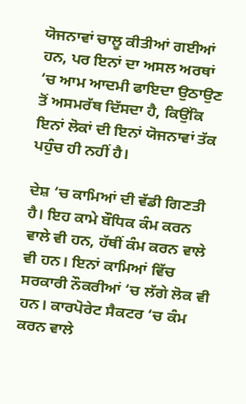ਯੋਜਨਾਵਾਂ ਚਾਲੂ ਕੀਤੀਆਂ ਗਈਆਂ ਹਨ, ਪਰ ਇਨਾਂ ਦਾ ਅਸਲ ਅਰਥਾਂ ‘ਚ ਆਮ ਆਦਮੀ ਫਾਇਦਾ ਉਠਾਉਣ ਤੋਂ ਅਸਮਰੱਥ ਦਿੱਸਦਾ ਹੈ, ਕਿਉਂਕਿ ਇਨਾਂ ਲੋਕਾਂ ਦੀ ਇਨਾਂ ਯੋਜਨਾਵਾਂ ਤੱਕ ਪਹੁੰਚ ਹੀ ਨਹੀਂ ਹੈ।

ਦੇਸ਼ ‘ਚ ਕਾਮਿਆਂ ਦੀ ਵੱਡੀ ਗਿਣਤੀ ਹੈ। ਇਹ ਕਾਮੇ ਬੌਧਿਕ ਕੰਮ ਕਰਨ ਵਾਲੇ ਵੀ ਹਨ, ਹੱਥੀਂ ਕੰਮ ਕਰਨ ਵਾਲੇ ਵੀ ਹਨ। ਇਨਾਂ ਕਾਮਿਆਂ ਵਿੱਚ ਸਰਕਾਰੀ ਨੌਕਰੀਆਂ ‘ਚ ਲੱਗੇ ਲੋਕ ਵੀ ਹਨ। ਕਾਰਪੋਰੇਟ ਸੈਕਟਰ ‘ਚ ਕੰਮ ਕਰਨ ਵਾਲੇ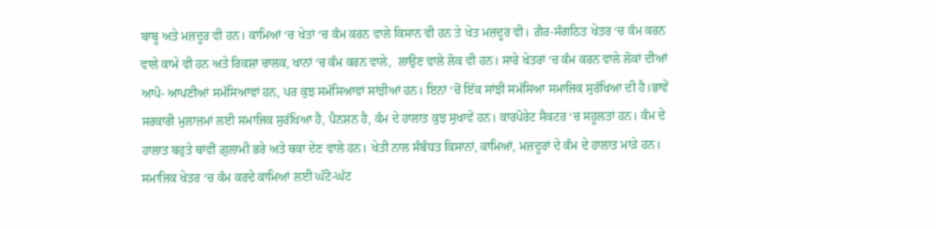ਬਾਬੂ ਅਤੇ ਮਜ਼ਦੂਰ ਵੀ ਹਨ। ਕਾਮਿਆਂ ‘ਚ ਖੇਤਾਂ ‘ਚ ਕੰਮ ਕਰਨ ਵਾਲੇ ਕਿਸਾਨ ਵੀ ਹਨ ਤੇ ਖੇਤ ਮਜ਼ਦੂਰ ਵੀ। ਗ਼ੈਰ-ਸੰਗਠਿਤ ਖੇਤਰ ‘ਚ ਕੰਮ ਕਰਨ ਵਾਲੇ ਕਾਮੇ ਵੀ ਹਨ ਅਤੇ ਰਿਕਸ਼ਾ ਚਾਲਕ, ਖਾਨਾਂ ‘ਚ ਕੰਮ ਕਰਨ ਵਾਲੇ,  ਲਾਉਣ ਵਾਲੇ ਲੋਕ ਵੀ ਹਨ। ਸਾਰੇ ਖੇਤਰਾਂ ‘ਚ ਕੰਮ ਕਰਨ ਵਾਲੇ ਲੋਕਾਂ ਦੀਆਂ ਆਪੋ- ਆਪਣੀਆਂ ਸਮੱਸਿਆਵਾਂ ਹਨ, ਪਰ ਕੁਝ ਸਮੱਸਿਆਵਾਂ ਸਾਂਝੀਆਂ ਹਨ। ਇਨਾਂ ‘ਚੋਂ ਇੱਕ ਸਾਂਝੀ ਸਮੱਸਿਆ ਸਮਾਜਿਕ ਸੁਰੱਖਿਆ ਦੀ ਹੈ।ਭਾਵੇਂ ਸਰਕਾਰੀ ਮੁਲਾਜ਼ਮਾਂ ਲਈ ਸਮਾਜਿਕ ਸੁਰੱਖਿਆ ਹੈ, ਪੈਨਸ਼ਨ ਹੈ, ਕੰਮ ਦੇ ਹਾਲਾਤ ਕੁਝ ਸੁਖਾਵੇਂ ਹਨ। ਕਾਰਪੋਰੇਟ ਸੈਕਟਰ ‘ਚ ਸਹੂਲਤਾਂ ਹਨ। ਕੰਮ ਦੇ ਹਾਲਾਤ ਬਹੁਤੇ ਥਾਂਵੀਂ ਗ਼ੁਲਾਮੀ ਭਰੇ ਅਤੇ ਥਕਾ ਦੇਣ ਵਾਲੇ ਹਨ। ਖੇਤੀ ਨਾਲ ਸੰਬੰਧਤ ਕਿਸਾਨਾਂ, ਕਾਮਿਆਂ, ਮਜ਼ਦੂਰਾਂ ਦੇ ਕੰਮ ਦੇ ਹਾਲਾਤ ਮਾੜੇ ਹਨ। ਸਮਾਜਿਕ ਖੇਤਰ ‘ਚ ਕੰਮ ਕਰਦੇ ਕਾਮਿਆਂ ਲਈ ਘੱਟੋ-ਘੱਟ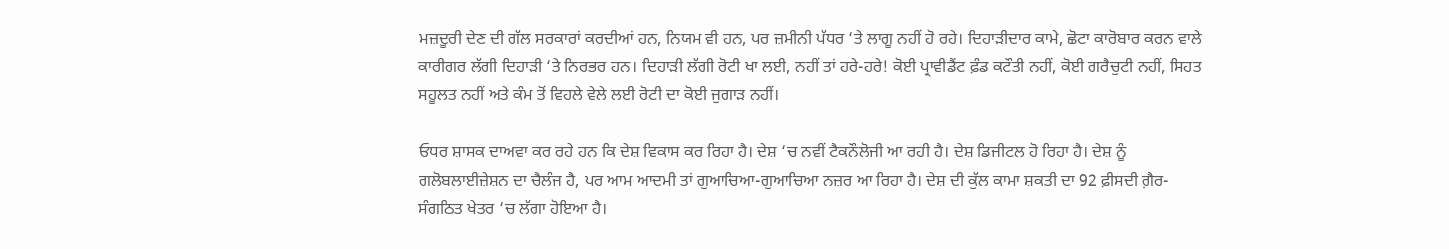ਮਜ਼ਦੂਰੀ ਦੇਣ ਦੀ ਗੱਲ ਸਰਕਾਰਾਂ ਕਰਦੀਆਂ ਹਨ, ਨਿਯਮ ਵੀ ਹਨ, ਪਰ ਜ਼ਮੀਨੀ ਪੱਧਰ ‘ਤੇ ਲਾਗੂ ਨਹੀਂ ਹੋ ਰਹੇ। ਦਿਹਾੜੀਦਾਰ ਕਾਮੇ, ਛੋਟਾ ਕਾਰੋਬਾਰ ਕਰਨ ਵਾਲੇ ਕਾਰੀਗਰ ਲੱਗੀ ਦਿਹਾੜੀ ‘ਤੇ ਨਿਰਭਰ ਹਨ। ਦਿਹਾੜੀ ਲੱਗੀ ਰੋਟੀ ਖਾ ਲਈ, ਨਹੀਂ ਤਾਂ ਹਰੇ-ਹਰੇ! ਕੋਈ ਪ੍ਰਾਵੀਡੈਂਟ ਫ਼ੰਡ ਕਟੌਤੀ ਨਹੀਂ, ਕੋਈ ਗਰੈਚੁਟੀ ਨਹੀਂ, ਸਿਹਤ ਸਹੂਲਤ ਨਹੀਂ ਅਤੇ ਕੰਮ ਤੋਂ ਵਿਹਲੇ ਵੇਲੇ ਲਈ ਰੋਟੀ ਦਾ ਕੋਈ ਜੁਗਾੜ ਨਹੀਂ।

ਓਧਰ ਸ਼ਾਸਕ ਦਾਅਵਾ ਕਰ ਰਹੇ ਹਨ ਕਿ ਦੇਸ਼ ਵਿਕਾਸ ਕਰ ਰਿਹਾ ਹੈ। ਦੇਸ਼ ‘ਚ ਨਵੀਂ ਟੈਕਨੌਲੋਜੀ ਆ ਰਹੀ ਹੈ। ਦੇਸ਼ ਡਿਜੀਟਲ ਹੋ ਰਿਹਾ ਹੈ। ਦੇਸ਼ ਨੂੰ ਗਲੋਬਲਾਈਜ਼ੇਸ਼ਨ ਦਾ ਚੈਲੰਜ ਹੈ, ਪਰ ਆਮ ਆਦਮੀ ਤਾਂ ਗੁਆਚਿਆ-ਗੁਆਚਿਆ ਨਜ਼ਰ ਆ ਰਿਹਾ ਹੈ। ਦੇਸ਼ ਦੀ ਕੁੱਲ ਕਾਮਾ ਸ਼ਕਤੀ ਦਾ 92 ਫ਼ੀਸਦੀ ਗ਼ੈਰ-ਸੰਗਠਿਤ ਖੇਤਰ ‘ਚ ਲੱਗਾ ਹੋਇਆ ਹੈ।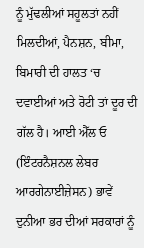ਨੂੰ ਮੁੱਢਲੀਆਂ ਸਹੂਲਤਾਂ ਨਹੀਂ ਮਿਲਦੀਆਂ, ਪੈਨਸ਼ਨ, ਬੀਮਾ, ਬਿਮਾਰੀ ਦੀ ਹਾਲਤ ‘ਚ ਦਵਾਈਆਂ ਅਤੇ ਰੋਟੀ ਤਾਂ ਦੂਰ ਦੀ ਗੱਲ ਹੈ। ਆਈ ਐੱਲ ਓ (ਇੰਟਰਨੈਸ਼ਨਲ ਲੇਬਰ ਆਰਗੇਨਾਈਜ਼ੇਸਨ) ਭਾਵੇਂ ਦੁਨੀਆ ਭਰ ਦੀਆਂ ਸਰਕਾਰਾਂ ਨੂੰ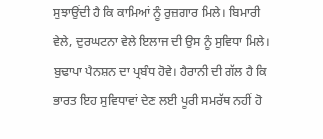ਸੁਝਾਉਂਦੀ ਹੈ ਕਿ ਕਾਮਿਆਂ ਨੂੰ ਰੁਜ਼ਗਾਰ ਮਿਲੇ। ਬਿਮਾਰੀ ਵੇਲੇ, ਦੁਰਘਟਨਾ ਵੇਲੇ ਇਲਾਜ ਦੀ ਉਸ ਨੂੰ ਸੁਵਿਧਾ ਮਿਲੇ। ਬੁਢਾਪਾ ਪੈਨਸ਼ਨ ਦਾ ਪ੍ਰਬੰਧ ਹੋਵੇ। ਹੈਰਾਨੀ ਦੀ ਗੱਲ ਹੈ ਕਿ ਭਾਰਤ ਇਹ ਸੁਵਿਧਾਵਾਂ ਦੇਣ ਲਈ ਪੂਰੀ ਸਮਰੱਥ ਨਹੀਂ ਹੋ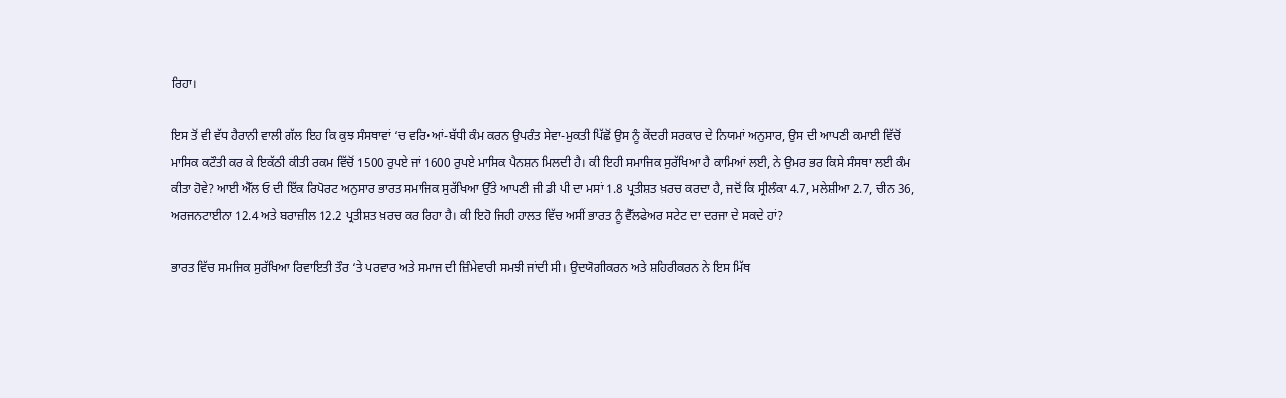ਰਿਹਾ।

ਇਸ ਤੋਂ ਵੀ ਵੱਧ ਹੈਰਾਨੀ ਵਾਲੀ ਗੱਲ ਇਹ ਕਿ ਕੁਝ ਸੰਸਥਾਵਾਂ ‘ਚ ਵਰਿ•ਆਂ-ਬੱਧੀ ਕੰਮ ਕਰਨ ਉਪਰੰਤ ਸੇਵਾ-ਮੁਕਤੀ ਪਿੱਛੋਂ ਉਸ ਨੂੰ ਕੇਂਦਰੀ ਸਰਕਾਰ ਦੇ ਨਿਯਮਾਂ ਅਨੁਸਾਰ, ਉਸ ਦੀ ਆਪਣੀ ਕਮਾਈ ਵਿੱਚੋਂ ਮਾਸਿਕ ਕਟੌਤੀ ਕਰ ਕੇ ਇਕੱਠੀ ਕੀਤੀ ਰਕਮ ਵਿੱਚੋਂ 1500 ਰੁਪਏ ਜਾਂ 1600 ਰੁਪਏ ਮਾਸਿਕ ਪੈਨਸ਼ਨ ਮਿਲਦੀ ਹੈ। ਕੀ ਇਹੀ ਸਮਾਜਿਕ ਸੁਰੱਖਿਆ ਹੈ ਕਾਮਿਆਂ ਲਈ, ਨੇ ਉਮਰ ਭਰ ਕਿਸੇ ਸੰਸਥਾ ਲਈ ਕੰਮ ਕੀਤਾ ਹੋਵੇ? ਆਈ ਐੱਲ ਓ ਦੀ ਇੱਕ ਰਿਪੋਰਟ ਅਨੁਸਾਰ ਭਾਰਤ ਸਮਾਜਿਕ ਸੁਰੱਖਿਆ ਉੱਤੇ ਆਪਣੀ ਜੀ ਡੀ ਪੀ ਦਾ ਮਸਾਂ 1.8 ਪ੍ਰਤੀਸ਼ਤ ਖ਼ਰਚ ਕਰਦਾ ਹੈ, ਜਦੋਂ ਕਿ ਸ੍ਰੀਲੰਕਾ 4.7, ਮਲੇਸ਼ੀਆ 2.7, ਚੀਨ 36, ਅਰਜਨਟਾਈਨਾ 12.4 ਅਤੇ ਬਰਾਜ਼ੀਲ 12.2 ਪ੍ਰਤੀਸ਼ਤ ਖ਼ਰਚ ਕਰ ਰਿਹਾ ਹੈ। ਕੀ ਇਹੋ ਜਿਹੀ ਹਾਲਤ ਵਿੱਚ ਅਸੀਂ ਭਾਰਤ ਨੂੰ ਵੈੱਲਫੇਅਰ ਸਟੇਟ ਦਾ ਦਰਜਾ ਦੇ ਸਕਦੇ ਹਾਂ?

ਭਾਰਤ ਵਿੱਚ ਸਮਜਿਕ ਸੁਰੱਖਿਆ ਰਿਵਾਇਤੀ ਤੌਰ ‘ਤੇ ਪਰਵਾਰ ਅਤੇ ਸਮਾਜ ਦੀ ਜ਼ਿੰਮੇਵਾਰੀ ਸਮਝੀ ਜਾਂਦੀ ਸੀ। ਉਦਯੋਗੀਕਰਨ ਅਤੇ ਸ਼ਹਿਰੀਕਰਨ ਨੇ ਇਸ ਮਿੱਥ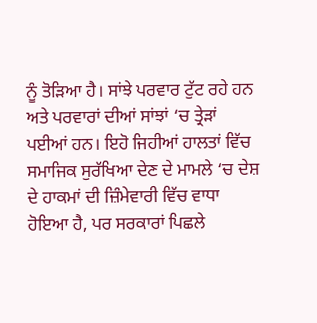ਨੂੰ ਤੋੜਿਆ ਹੈ। ਸਾਂਝੇ ਪਰਵਾਰ ਟੁੱਟ ਰਹੇ ਹਨ ਅਤੇ ਪਰਵਾਰਾਂ ਦੀਆਂ ਸਾਂਝਾਂ ‘ਚ ਤ੍ਰੇੜਾਂ ਪਈਆਂ ਹਨ। ਇਹੋ ਜਿਹੀਆਂ ਹਾਲਤਾਂ ਵਿੱਚ ਸਮਾਜਿਕ ਸੁਰੱਖਿਆ ਦੇਣ ਦੇ ਮਾਮਲੇ ‘ਚ ਦੇਸ਼ ਦੇ ਹਾਕਮਾਂ ਦੀ ਜ਼ਿੰਮੇਵਾਰੀ ਵਿੱਚ ਵਾਧਾ ਹੋਇਆ ਹੈ, ਪਰ ਸਰਕਾਰਾਂ ਪਿਛਲੇ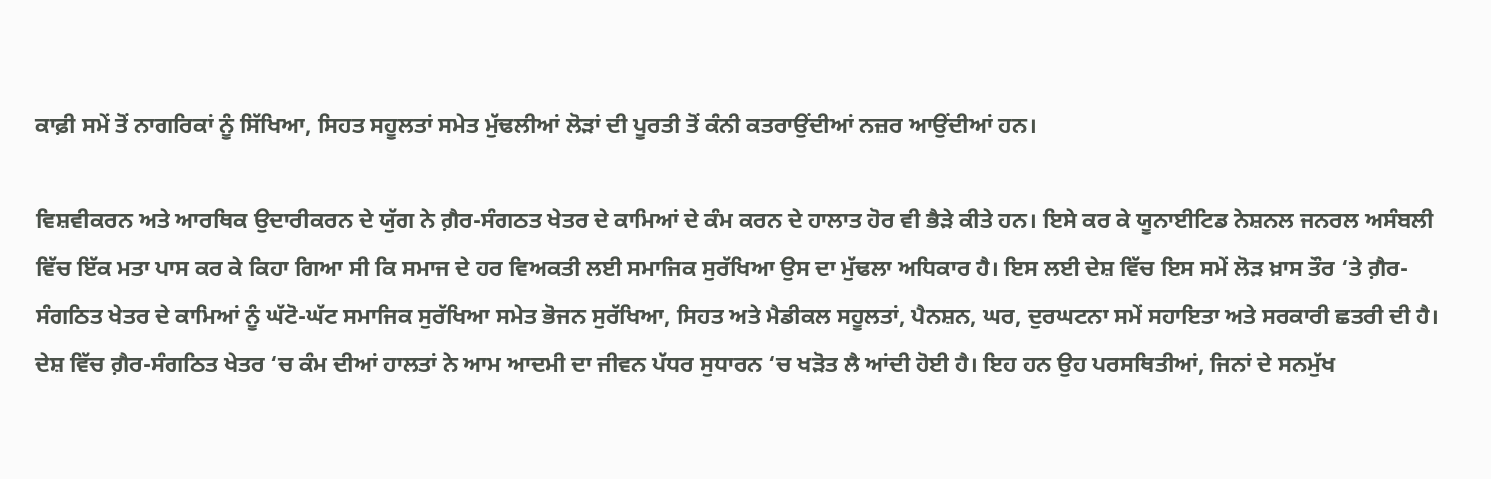ਕਾਫ਼ੀ ਸਮੇਂ ਤੋਂ ਨਾਗਰਿਕਾਂ ਨੂੰ ਸਿੱਖਿਆ, ਸਿਹਤ ਸਹੂਲਤਾਂ ਸਮੇਤ ਮੁੱਢਲੀਆਂ ਲੋੜਾਂ ਦੀ ਪੂਰਤੀ ਤੋਂ ਕੰਨੀ ਕਤਰਾਉਂਦੀਆਂ ਨਜ਼ਰ ਆਉਂਦੀਆਂ ਹਨ।

ਵਿਸ਼ਵੀਕਰਨ ਅਤੇ ਆਰਥਿਕ ਉਦਾਰੀਕਰਨ ਦੇ ਯੁੱਗ ਨੇ ਗ਼ੈਰ-ਸੰਗਠਤ ਖੇਤਰ ਦੇ ਕਾਮਿਆਂ ਦੇ ਕੰਮ ਕਰਨ ਦੇ ਹਾਲਾਤ ਹੋਰ ਵੀ ਭੈੜੇ ਕੀਤੇ ਹਨ। ਇਸੇ ਕਰ ਕੇ ਯੂਨਾਈਟਿਡ ਨੇਸ਼ਨਲ ਜਨਰਲ ਅਸੰਬਲੀ ਵਿੱਚ ਇੱਕ ਮਤਾ ਪਾਸ ਕਰ ਕੇ ਕਿਹਾ ਗਿਆ ਸੀ ਕਿ ਸਮਾਜ ਦੇ ਹਰ ਵਿਅਕਤੀ ਲਈ ਸਮਾਜਿਕ ਸੁਰੱਖਿਆ ਉਸ ਦਾ ਮੁੱਢਲਾ ਅਧਿਕਾਰ ਹੈ। ਇਸ ਲਈ ਦੇਸ਼ ਵਿੱਚ ਇਸ ਸਮੇਂ ਲੋੜ ਖ਼ਾਸ ਤੌਰ ‘ਤੇ ਗ਼ੈਰ-ਸੰਗਠਿਤ ਖੇਤਰ ਦੇ ਕਾਮਿਆਂ ਨੂੰ ਘੱਟੋ-ਘੱਟ ਸਮਾਜਿਕ ਸੁਰੱਖਿਆ ਸਮੇਤ ਭੋਜਨ ਸੁਰੱਖਿਆ, ਸਿਹਤ ਅਤੇ ਮੈਡੀਕਲ ਸਹੂਲਤਾਂ, ਪੈਨਸ਼ਨ, ਘਰ, ਦੁਰਘਟਨਾ ਸਮੇਂ ਸਹਾਇਤਾ ਅਤੇ ਸਰਕਾਰੀ ਛਤਰੀ ਦੀ ਹੈ। ਦੇਸ਼ ਵਿੱਚ ਗ਼ੈਰ-ਸੰਗਠਿਤ ਖੇਤਰ ‘ਚ ਕੰਮ ਦੀਆਂ ਹਾਲਤਾਂ ਨੇ ਆਮ ਆਦਮੀ ਦਾ ਜੀਵਨ ਪੱਧਰ ਸੁਧਾਰਨ ‘ਚ ਖੜੋਤ ਲੈ ਆਂਦੀ ਹੋਈ ਹੈ। ਇਹ ਹਨ ਉਹ ਪਰਸਥਿਤੀਆਂ, ਜਿਨਾਂ ਦੇ ਸਨਮੁੱਖ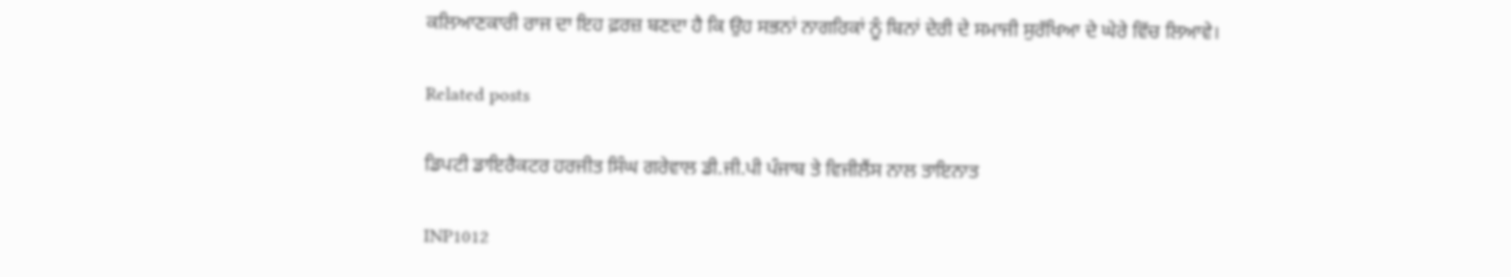ਕਲਿਆਣਕਾਰੀ ਰਾਜ ਦਾ ਇਹ ਫ਼ਰਜ਼ ਬਣਦਾ ਹੈ ਕਿ ਉਹ ਸਭਨਾਂ ਨਾਗਰਿਕਾਂ ਨੂੰ ਬਿਨਾਂ ਦੇਰੀ ਦੇ ਸਮਾਜੀ ਸੁਰੱਖਿਆ ਦੇ ਘੇਰੇ ਵਿੱਚ ਲਿਆਵੇ।

Related posts

ਡਿਪਟੀ ਡਾਇਰੈਕਟਰ ਹਰਜੀਤ ਸਿੰਘ ਗਰੇਵਾਲ ਡੀ.ਜੀ.ਪੀ ਪੰਜਾਬ ਤੇ ਵਿਜੀਲੈਂਸ ਨਾਲ ਤਾਇਨਾਤ

INP1012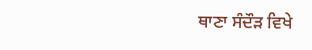ਥਾਣਾ ਸੰਦੌੜ ਵਿਖੇ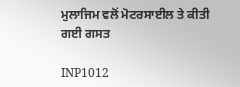ਮੁਲਾਜਿਮ ਵਲੋਂ ਮੋਟਰਸਾਈਲ ਤੇ ਕੀਤੀ ਗਈ ਗਸਤ

INP1012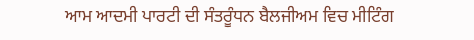ਆਮ ਆਦਮੀ ਪਾਰਟੀ ਦੀ ਸੰਤਰੂੰਧਨ ਬੈਲਜੀਅਮ ਵਿਚ ਮੀਟਿੰਗ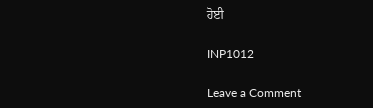ਹੋਈ

INP1012

Leave a Comment